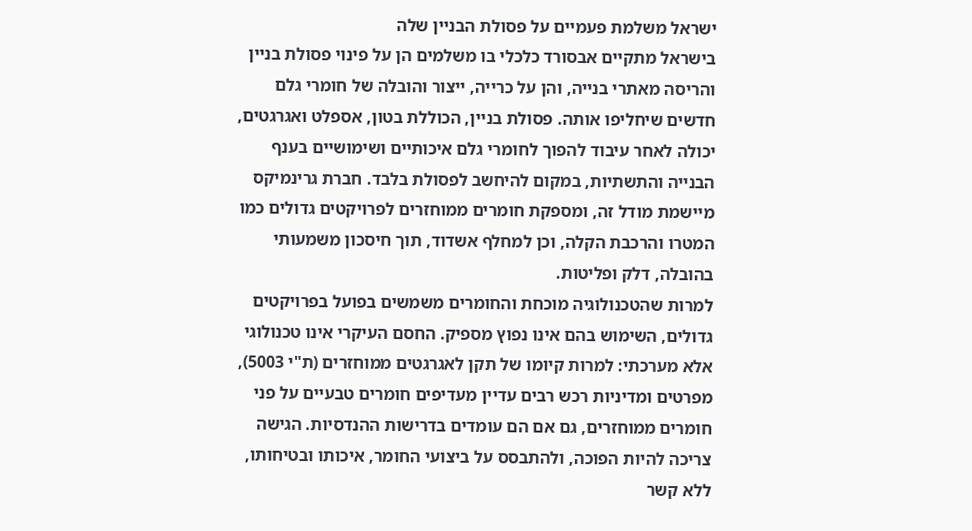ישראל משלמת פעמיים על פסולת הבניין שלה
בישראל מתקיים אבסורד כלכלי בו משלמים הן על פינוי פסולת בניין והריסה מאתרי בנייה, והן על כרייה, ייצור והובלה של חומרי גלם חדשים שיחליפו אותה. פסולת בניין, הכוללת בטון, אספלט ואגרגטים, יכולה לאחר עיבוד להפוך לחומרי גלם איכותיים ושימושיים בענף הבנייה והתשתיות, במקום להיחשב לפסולת בלבד. חברת גרינמיקס מיישמת מודל זה, ומספקת חומרים ממוחזרים לפרויקטים גדולים כמו המטרו והרכבת הקלה, וכן למחלף אשדוד, תוך חיסכון משמעותי בהובלה, דלק ופליטות.
למרות שהטכנולוגיה מוכחת והחומרים משמשים בפועל בפרויקטים גדולים, השימוש בהם אינו נפוץ מספיק. החסם העיקרי אינו טכנולוגי אלא מערכתי: למרות קיומו של תקן לאגרגטים ממוחזרים (ת"י 5003), מפרטים ומדיניות רכש רבים עדיין מעדיפים חומרים טבעיים על פני חומרים ממוחזרים, גם אם הם עומדים בדרישות ההנדסיות. הגישה צריכה להיות הפוכה, ולהתבסס על ביצועי החומר, איכותו ובטיחותו, ללא קשר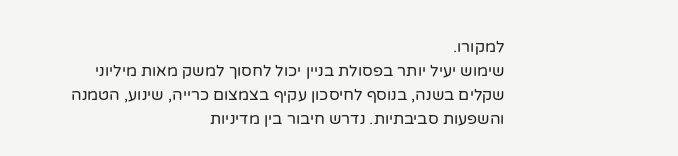למקורו.
שימוש יעיל יותר בפסולת בניין יכול לחסוך למשק מאות מיליוני שקלים בשנה, בנוסף לחיסכון עקיף בצמצום כרייה, שינוע, הטמנה והשפעות סביבתיות. נדרש חיבור בין מדיניות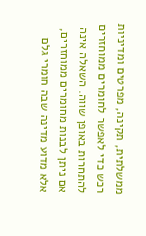ממשלתית, תקינה, מפרטים ומדיניות רכש כדי לאפשר לחומרים ממוחזרים להתחרות באופן שווה. השאלה אינה אם ניתן לבנות מחומרים ממוחזרים, אלא מדוע מדינה שבה חומרי גלם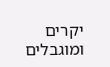יקרים ומוגבלים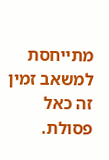מתייחסת למשאב זמין זה כאל פסולת.